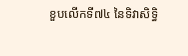ខួបលើកទី៧៤ នៃទិវាសិទ្ធិ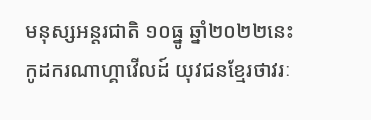មនុស្សអន្តរជាតិ ១០ធ្នូ ឆ្នាំ២០២២នេះ កូដករណាហ្គាវើលដ៍ យុវជនខ្មែរថាវរៈ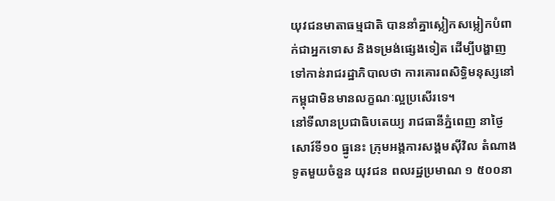យុវជនមាតាធម្មជាតិ បាននាំគ្នាស្លៀកសម្លៀកបំពាក់ជាអ្នកទោស និងទម្រង់ផ្សេងទៀត ដើម្បីបង្ហាញទៅកាន់រាជរដ្ឋាភិបាលថា ការគោរពសិទ្ធិមនុស្សនៅកម្ពុជាមិនមានលក្ខណៈល្អប្រសើរទេ។
នៅទីលានប្រជាធិបតេយ្យ រាជធានីភ្នំពេញ នាថ្ងៃសោរ៍ទី១០ ធ្នូនេះ ក្រុមអង្គការសង្គមស៊ីវិល តំណាងទូតមួយចំនួន យុវជន ពលរដ្ឋប្រមាណ ១ ៥០០នា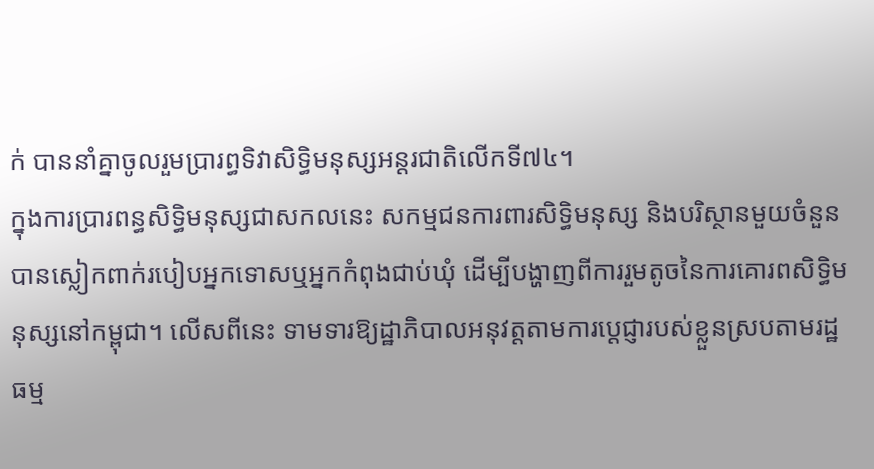ក់ បាននាំគ្នាចូលរួមប្រារព្ធទិវាសិទ្ធិមនុស្សអន្តរជាតិលើកទី៧៤។
ក្នុងការប្រារពន្ធសិទ្ធិមនុស្សជាសកលនេះ សកម្មជនការពារសិទ្ធិមនុស្ស និងបរិស្ថានមួយចំនួន បានស្លៀកពាក់របៀបអ្នកទោសឬអ្នកកំពុងជាប់ឃុំ ដើម្បីបង្ហាញពីការរួមតូចនៃការគោរពសិទ្ធិមនុស្សនៅកម្ពុជា។ លើសពីនេះ ទាមទារឱ្យដ្ឋាភិបាលអនុវត្តតាមការប្ដេជ្ញារបស់ខ្លួនស្របតាមរដ្ឋធម្ម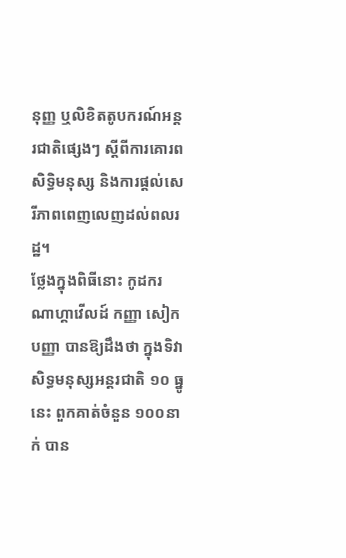នុញ្ញ ឬលិខិតតូបករណ៍អន្តរជាតិផ្សេងៗ ស្តីពីការគោរពសិទ្ធិមនុស្ស និងការផ្តល់សេរីភាពពេញលេញដល់ពលរដ្ឋ។
ថ្លែងក្នុងពិធីនោះ កូដករណាហ្គាវើលដ៍ កញ្ញា សៀក បញ្ញា បានឱ្យដឹងថា ក្នុងទិវាសិទ្ធមនុស្សអន្តរជាតិ ១០ ធ្នូនេះ ពួកគាត់ចំនួន ១០០នាក់ បាន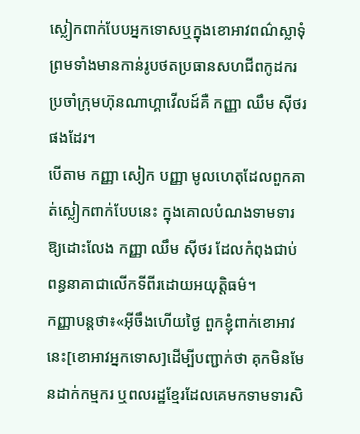ស្លៀកពាក់បែបអ្នកទោសឬក្នុងខោអាវពណ៌ស្លាទុំ ព្រមទាំងមានកាន់រូបថតប្រធានសហជីពកូដករប្រចាំក្រុមហ៊ុនណាហ្គាវើលដ៍គឺ កញ្ញា ឈឹម ស៊ីថរ ផងដែរ។
បើតាម កញ្ញា សៀក បញ្ញា មូលហេតុដែលពួកគាត់ស្លៀកពាក់បែបនេះ ក្នុងគោលបំណងទាមទារឱ្យដោះលែង កញ្ញា ឈឹម ស៊ីថរ ដែលកំពុងជាប់ពន្ធនាគាជាលើកទីពីរដោយអយុត្តិធម៌។
កញ្ញាបន្តថា៖«អ៊ីចឹងហើយថ្ងៃ ពួកខ្ញុំពាក់ខោអាវនេះ[ខោអាវអ្នកទោស]ដើម្បីបញ្ជាក់ថា គុកមិនមែនដាក់កម្មករ ឬពលរដ្ឋខ្មែរដែលគេមកទាមទារសិ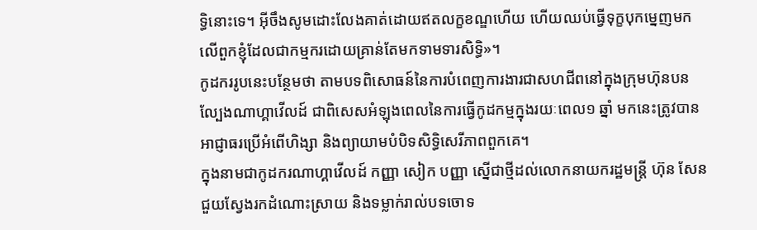ទ្ធិនោះទេ។ អ៊ីចឹងសូមដោះលែងគាត់ដោយឥតលក្ខខណ្ឌហើយ ហើយឈប់ធ្វើទុក្ខបុកម្នេញមកលើពួកខ្ញុំដែលជាកម្មករដោយគ្រាន់តែមកទាមទារសិទ្ធិ»។
កូដកររូបនេះបន្ថែមថា តាមបទពិសោធន៍នៃការបំពេញការងារជាសហជីពនៅក្នុងក្រុមហ៊ុនបនល្បែងណាហ្គាវើលដ៍ ជាពិសេសអំឡុងពេលនៃការធ្វើកូដកម្មក្នុងរយៈពេល១ ឆ្នាំ មកនេះត្រូវបានអាជ្ញាធរប្រើអំពើហិង្សា និងព្យាយាមបំបិទសិទ្ធិសេរីភាពពួកគេ។
ក្នុងនាមជាកូដករណាហ្គាវើលដ៍ កញ្ញា សៀក បញ្ញា ស្នើជាថ្មីដល់លោកនាយករដ្ឋមន្រ្តី ហ៊ុន សែន ជួយស្វែងរកដំណោះស្រាយ និងទម្លាក់រាល់បទចោទ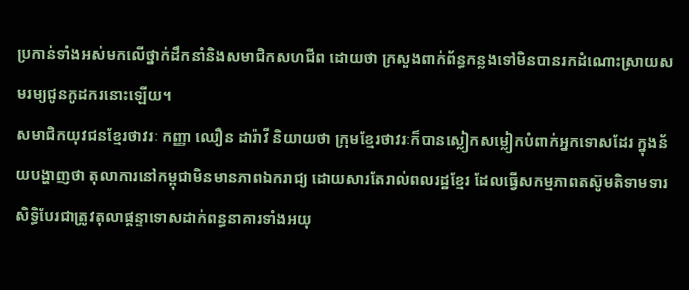ប្រកាន់ទាំងអស់មកលើថ្នាក់ដឹកនាំនិងសមាជិកសហជីព ដោយថា ក្រសួងពាក់ព័ន្ធកន្លងទៅមិនបានរកដំណោះស្រាយសមរម្យជូនកូដករនោះឡើយ។
សមាជិកយុវជនខ្មែរថាវរៈ កញ្ញា ឈឿន ដារ៉ាវី និយាយថា ក្រុមខ្មែរថាវរៈក៏បានស្លៀកសម្លៀកបំពាក់អ្នកទោសដែរ ក្នុងន័យបង្ហាញថា តុលាការនៅកម្ពុជាមិនមានភាពឯករាជ្យ ដោយសារតែរាល់ពលរដ្ឋខ្មែរ ដែលធ្វើសកម្មភាពតស៊ូមតិទាមទារសិទ្ធិបែរជាត្រូវតុលាផ្ដន្ទាទោសដាក់ពន្ធនាគារទាំងអយុ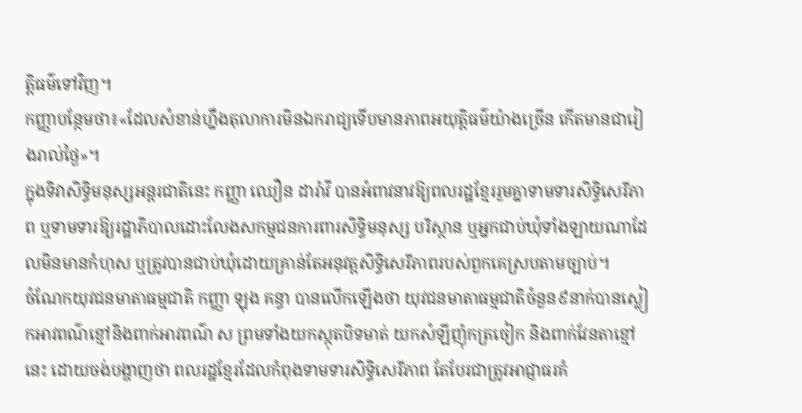ត្តិធម៌ទៅវិញ។
កញ្ញាបន្ថែមថា៖«ដែលសំខាន់ហ្នឹងតុលាការមិនឯករាជ្យទើបមានភាពអយុត្តិធម៌យ៉ាងច្រើន កើតមានជារៀងរាល់ថ្ងៃ»។
ក្នុងទិវាសិទ្ធិមនុស្សអន្តរជាតិនេះ កញ្ញា ឈឿន ដារ៉ាវី បានអំពាវនាវឱ្យពលរដ្ឋខ្មែររួមគ្នាទាមទារសិទ្ធិសេរីភាព ឬទាមទារឱ្យរដ្ឋាភិបាលដោះលែងសកម្មជនការពារសិទ្ធិមនុស្ស បរិស្ថាន ឬអ្នកជាប់ឃុំទាំងឡាយណាដែលមិនមានកំហុស ឬត្រូវបានជាប់ឃុំដោយគ្រាន់តែអនុវត្តសិទ្ធិសេរីភាពរបស់ពួកគេស្របតាមច្បាប់។
ចំណែកយុវជនមាតាធម្មជាតិ កញ្ញា ឡុង គន្ធា បានលើកឡើងថា យុវជនមាតាធម្មជាតិចំនួន៩នាក់បានស្លៀកអាវពណ៌ខ្មៅនិងពាក់អាវពណ៌ ស ព្រមទាំងយកស្កុតបិទមាត់ យកសំឡីញ៉ុកត្រចៀក និងពាក់វែនតាខ្មៅនេះ ដោយចង់បង្ហាញថា ពលរដ្ឋខ្មែរដែលកំពុងទាមទារសិទ្ធិសេរីភាព តែបែរជាត្រូវអាជ្ញាធរគំ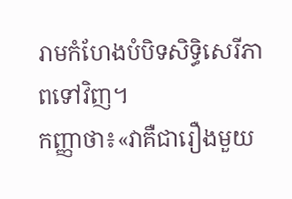រាមកំហែងបំបិទសិទ្ធិសេរីភាពទៅវិញ។
កញ្ញាថា៖«វាគឺជារឿងមួយ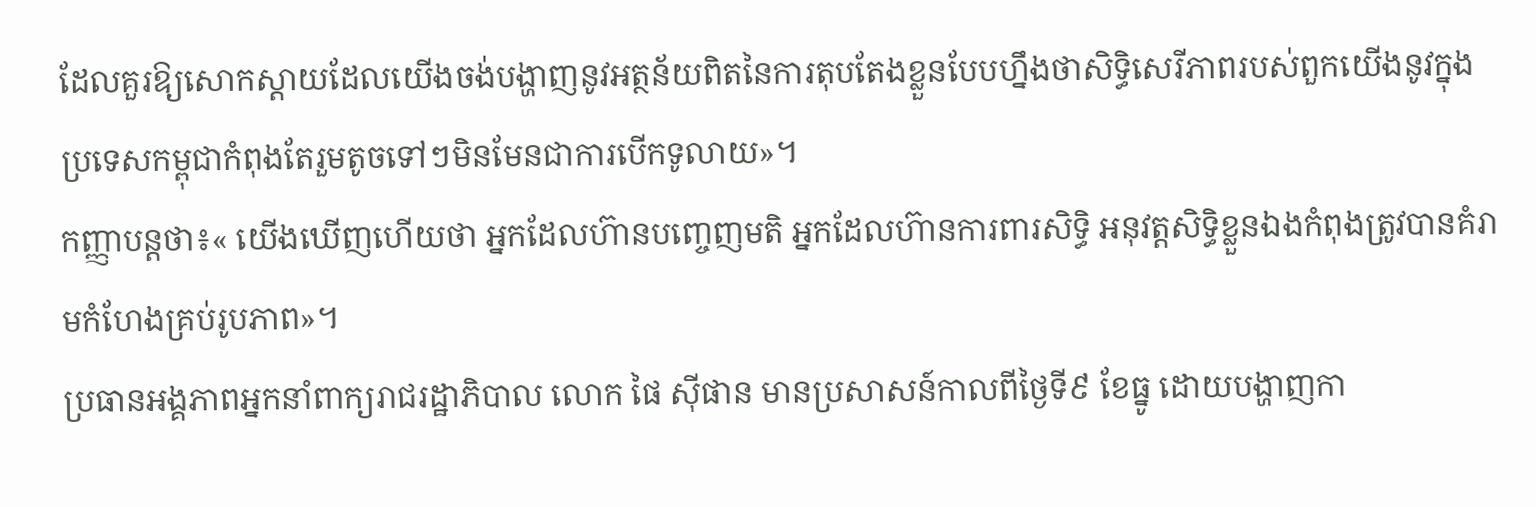ដែលគួរឱ្យសោកស្ដាយដែលយើងចង់បង្ហាញនូវអត្ថន័យពិតនៃការតុបតែងខ្លួនបែបហ្នឹងថាសិទ្ធិសេរីភាពរបស់ពួកយើងនូវក្នុងប្រទេសកម្ពុជាកំពុងតែរួមតូចទៅៗមិនមែនជាការបើកទូលាយ»។
កញ្ញាបន្តថា៖« យើងឃើញហើយថា អ្នកដែលហ៊ានបញ្ចេញមតិ អ្នកដែលហ៊ានការពារសិទ្ធិ អនុវត្តសិទ្ធិខ្លួនឯងកំពុងត្រូវបានគំរាមកំហែងគ្រប់រូបភាព»។
ប្រធានអង្គភាពអ្នកនាំពាក្យរាជរដ្ឋាភិបាល លោក ផៃ ស៊ីផាន មានប្រសាសន៍កាលពីថ្ងៃទី៩ ខែធ្នូ ដោយបង្ហាញកា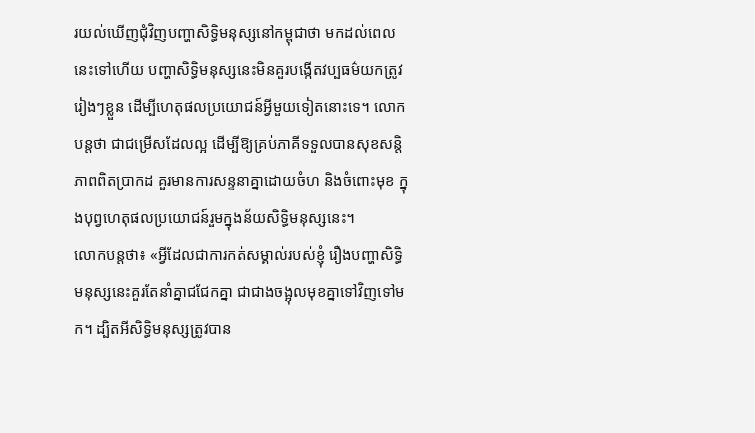រយល់ឃើញជុំវិញបញ្ហាសិទ្ធិមនុស្សនៅកម្ពុជាថា មកដល់ពេលនេះទៅហើយ បញ្ហាសិទ្ធិមនុស្សនេះមិនគួរបង្កើតវប្បធម៌យកត្រូវរៀងៗខ្លួន ដើម្បីហេតុផលប្រយោជន៍អ្វីមួយទៀតនោះទេ។ លោកបន្តថា ជាជម្រើសដែលល្អ ដើម្បីឱ្យគ្រប់ភាគីទទួលបានសុខសន្តិភាពពិតប្រាកដ គួរមានការសន្ទនាគ្នាដោយចំហ និងចំពោះមុខ ក្នុងបុព្វហេតុផលប្រយោជន៍រួមក្នុងន័យសិទ្ធិមនុស្សនេះ។
លោកបន្តថា៖ «អ្វីដែលជាការកត់សម្គាល់របស់ខ្ញុំ រឿងបញ្ហាសិទ្ធិមនុស្សនេះគួរតែនាំគ្នាជជែកគ្នា ជាជាងចង្អុលមុខគ្នាទៅវិញទៅមក។ ដ្បិតអីសិទ្ធិមនុស្សត្រូវបាន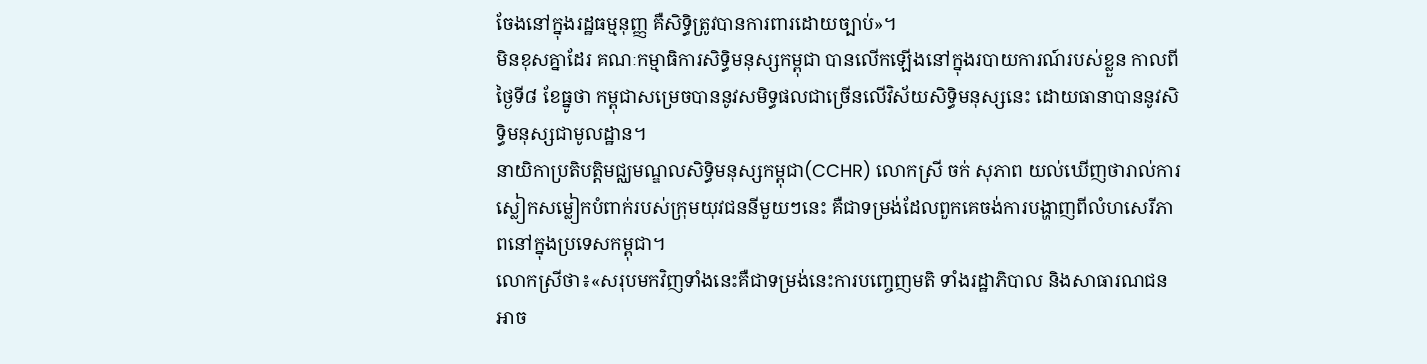ចែងនៅក្នុងរដ្ឋធម្មនុញ្ញ គឺសិទ្ធិត្រូវបានការពារដោយច្បាប់»។
មិនខុសគ្នាដែរ គណៈកម្មាធិការសិទ្ធិមនុស្សកម្ពុជា បានលើកឡើងនៅក្នុងរបាយការណ៍របស់ខ្លួន កាលពីថ្ងៃទី៨ ខែធ្នូថា កម្ពុជាសម្រេចបាននូវសមិទ្ធផលជាច្រើនលើវិស័យសិទ្ធិមនុស្សនេះ ដោយធានាបាននូវសិទ្ធិមនុស្សជាមូលដ្ឋាន។
នាយិកាប្រតិបត្តិមជ្ឈមណ្ឌលសិទ្ធិមនុស្សកម្ពុជា(CCHR) លោកស្រី ចក់ សុភាព យល់ឃើញថារាល់ការស្លៀកសម្លៀកបំពាក់របស់ក្រុមយុវជននីមួយៗនេះ គឺជាទម្រង់ដែលពួកគេចង់ការបង្ហាញពីលំហសេរីភាពនៅក្នុងប្រទេសកម្ពុជា។
លោកស្រីថា៖«សរុបមកវិញទាំងនេះគឺជាទម្រង់នេះការបញ្ចេញមតិ ទាំងរដ្ឋាភិបាល និងសាធារណជន អាច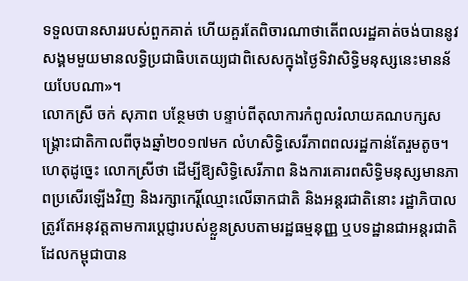ទទួលបានសាររបស់ពួកគាត់ ហើយគួរតែពិចារណាថាតើពលរដ្ឋគាត់ចង់បាននូវសង្គមមួយមានលទ្ធិប្រជាធិបតេយ្យជាពិសេសក្នុងថ្ងៃទិវាសិទ្ធិមនុស្សនេះមានន័យបែបណា»។
លោកស្រី ចក់ សុភាព បន្ថែមថា បន្ទាប់ពីតុលាការកំពូលរំលាយគណបក្សសង្រ្គោះជាតិកាលពីចុងឆ្នាំ២០១៧មក លំហសិទ្ធិសេរីភាពពលរដ្ឋកាន់តែរួមតូច។ ហេតុដូច្នេះ លោកស្រីថា ដើម្បីឱ្យសិទ្ធិសេរីភាព និងការគោរពសិទ្ធិមនុស្សមានភាពប្រសើរឡើងវិញ និងរក្សាកេរ្តិ៍ឈ្មោះលើឆាកជាតិ និងអន្តរជាតិនោះ រដ្ឋាភិបាលត្រូវតែអនុវត្តតាមការប្ដេជ្ញារបស់ខ្លួនស្របតាមរដ្ឋធម្មនុញ្ញ ឬបទដ្ឋានជាអន្តរជាតិដែលកម្ពុជាបាន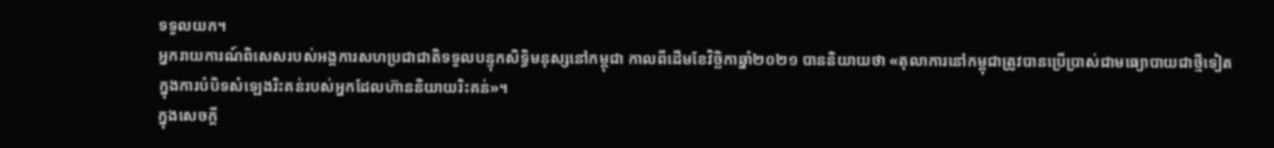ទទួលយក។
អ្នករាយការណ៍ពិសេសរបស់អង្គការសហប្រជាជាតិទទួលបន្ទុកសិទ្ធិមនុស្សនៅកម្ពុជា កាលពីដើមខែវិច្ឆិកាឆ្នាំ២០២១ បាននិយាយថា «តុលាការនៅកម្ពុជាត្រូវបានប្រើប្រាស់ជាមធ្យោបាយជាថ្មីទៀត ក្នុងការបំបិទសំឡេងរិះគន់របស់អ្នកដែលហ៊ាននិយាយរិះគន់»។
ក្នុងសេចក្ដី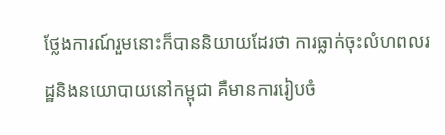ថ្លែងការណ៍រួមនោះក៏បាននិយាយដែរថា ការធ្លាក់ចុះលំហពលរដ្ឋនិងនយោបាយនៅកម្ពុជា គឺមានការរៀបចំ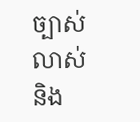ច្បាស់លាស់ និង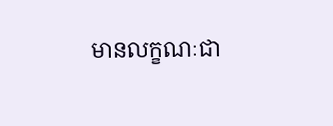មានលក្ខណៈជា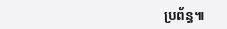ប្រព័ន្ធ៕